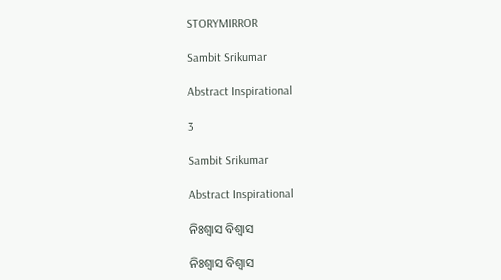STORYMIRROR

Sambit Srikumar

Abstract Inspirational

3

Sambit Srikumar

Abstract Inspirational

ନିଃଶ୍ବାସ ବିଶ୍ବାସ

ନିଃଶ୍ବାସ ବିଶ୍ବାସ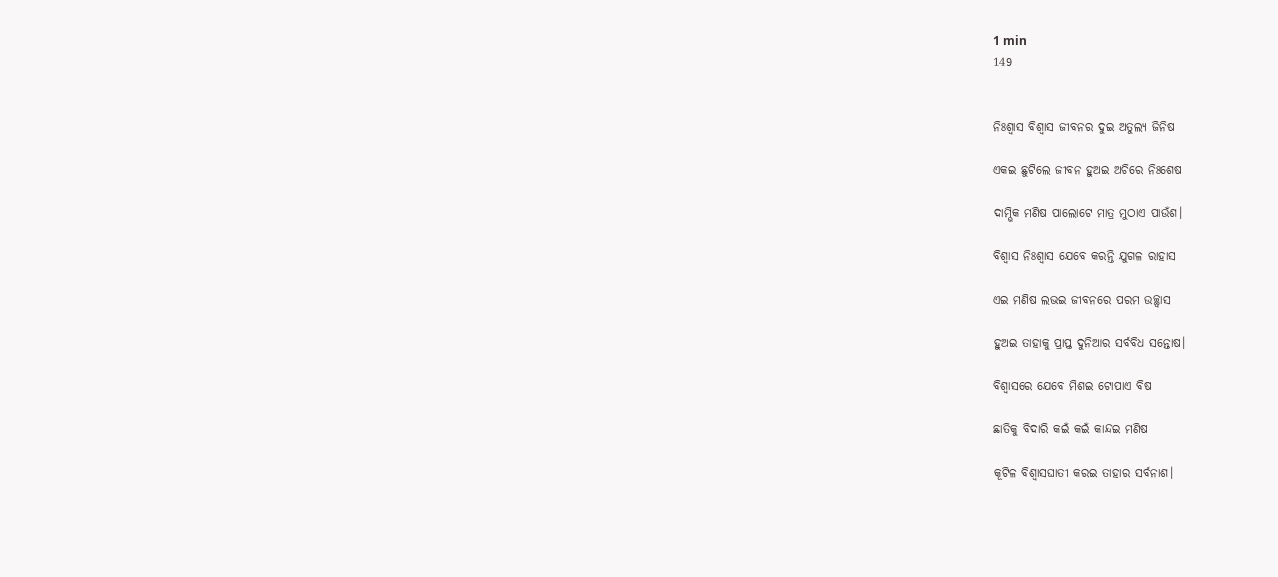1 min
149


ନିଃଶ୍ବାସ ବିଶ୍ବାସ ଜୀବନର ଦୁଇ ଅତୁଲ୍ୟ ଜିନିଷ

ଏକଇ ଛୁଟିଲେ ଜୀବନ ହୁଅଇ ଅଚିରେ ନିଃଶେଷ

ଦାମ୍ଭିକ ମଣିଷ ପାଲୋଟେ ମାତ୍ର ମୁଠାଏ ପାଉଁଶ।

ବିଶ୍ବାସ ନିଃଶ୍ବାସ ଯେବେ କରନ୍ତି ଯୁଗଳ ରାହାସ

ଏଇ ମଣିଷ ଲଭଇ ଜୀବନରେ ପରମ ଉଚ୍ଛ୍ବାସ

ହୁଅଇ ତାହାକୁ ପ୍ରାପ୍ତ ଦୁନିଆର ସର୍ବବିଧ ସନ୍ତୋଷ।

ବିଶ୍ବାସରେ ଯେବେ ମିଶଇ ଟୋପାଏ ବିଷ

ଛାତିକୁ ବିଦାରି କଇଁ କଇଁ କାନ୍ଦଇ ମଣିଷ

କୂଟିଳ ବିଶ୍ବାସଘାତୀ କରଇ ତାହାର ସର୍ବନାଶ।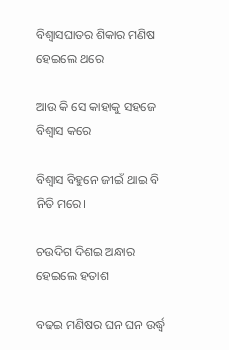ବିଶ୍ବାସଘାତର ଶିକାର ମଣିଷ ହେଇଲେ ଥରେ

ଆଉ କି ସେ କାହାକୁ ସହଜେ ବିଶ୍ୱାସ କରେ

ବିଶ୍ବାସ ବିହୁନେ ଜୀଇଁ ଥାଇ ବି ନିତି ମରେ।

ଚଉଦିଗ ଦିଶଇ ଅନ୍ଧାର ହେଇଲେ ହତାଶ

ବଢଇ ମଣିଷର ଘନ ଘନ ଉର୍ଦ୍ଧ୍ବ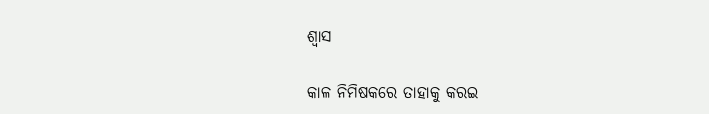ଶ୍ବାସ

କାଳ ନିମିଷକରେ ତାହାକୁ କରଇ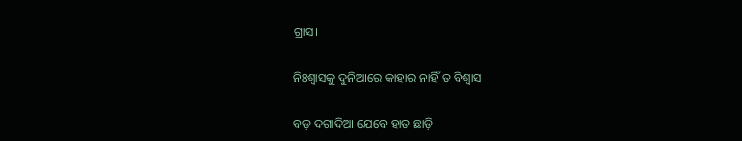ଗ୍ରାସ।

ନିଃଶ୍ବାସକୁ ଦୁନିଆରେ କାହାର ନାହିଁ ତ ବିଶ୍ବାସ

ବଡ଼ ଦଗାଦିଆ ଯେବେ ହାତ ଛାଡ଼ି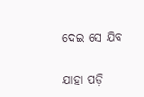ଦେଇ ସେ ଯିବ

ଯାହା ପଡ଼ି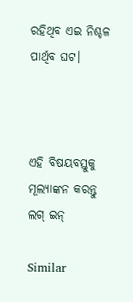ରହିଥିବ ଏଇ ନିଶ୍ଚଳ ପାର୍ଥିବ ଘଟ।



ଏହି ବିଷୟବସ୍ତୁକୁ ମୂଲ୍ୟାଙ୍କନ କରନ୍ତୁ
ଲଗ୍ ଇନ୍

Similar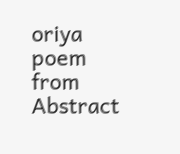oriya poem from Abstract